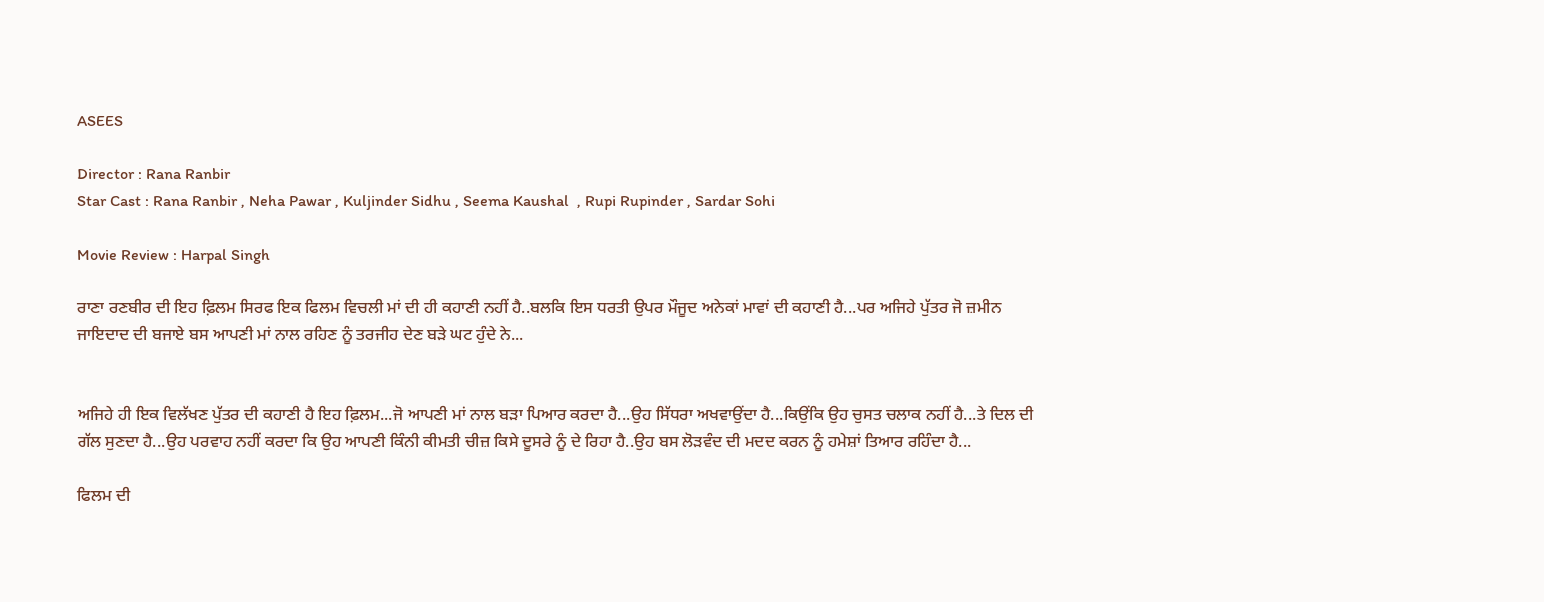ASEES

Director : Rana Ranbir
Star Cast : Rana Ranbir , Neha Pawar , Kuljinder Sidhu , Seema Kaushal  , Rupi Rupinder , Sardar Sohi

Movie Review : Harpal Singh

ਰਾਣਾ ਰਣਬੀਰ ਦੀ ਇਹ ਫ਼ਿਲਮ ਸਿਰਫ ਇਕ ਫਿਲਮ ਵਿਚਲੀ ਮਾਂ ਦੀ ਹੀ ਕਹਾਣੀ ਨਹੀਂ ਹੈ..ਬਲਕਿ ਇਸ ਧਰਤੀ ਉਪਰ ਮੌਜੂਦ ਅਨੇਕਾਂ ਮਾਵਾਂ ਦੀ ਕਹਾਣੀ ਹੈ...ਪਰ ਅਜਿਹੇ ਪੁੱਤਰ ਜੋ ਜ਼ਮੀਨ ਜਾਇਦਾਦ ਦੀ ਬਜਾਏ ਬਸ ਆਪਣੀ ਮਾਂ ਨਾਲ ਰਹਿਣ ਨੂੰ ਤਰਜੀਹ ਦੇਣ ਬੜੇ ਘਟ ਹੁੰਦੇ ਨੇ...


ਅਜਿਹੇ ਹੀ ਇਕ ਵਿਲੱਖਣ ਪੁੱਤਰ ਦੀ ਕਹਾਣੀ ਹੈ ਇਹ ਫ਼ਿਲਮ...ਜੋ ਆਪਣੀ ਮਾਂ ਨਾਲ ਬੜਾ ਪਿਆਰ ਕਰਦਾ ਹੈ...ਉਹ ਸਿੱਧਰਾ ਅਖਵਾਉਂਦਾ ਹੈ...ਕਿਉਂਕਿ ਉਹ ਚੁਸਤ ਚਲਾਕ ਨਹੀਂ ਹੈ...ਤੇ ਦਿਲ ਦੀ ਗੱਲ ਸੁਣਦਾ ਹੈ...ਉਹ ਪਰਵਾਹ ਨਹੀਂ ਕਰਦਾ ਕਿ ਉਹ ਆਪਣੀ ਕਿੰਨੀ ਕੀਮਤੀ ਚੀਜ਼ ਕਿਸੇ ਦੂਸਰੇ ਨੂੰ ਦੇ ਰਿਹਾ ਹੈ..ਉਹ ਬਸ ਲੋੜਵੰਦ ਦੀ ਮਦਦ ਕਰਨ ਨੂੰ ਹਮੇਸ਼ਾਂ ਤਿਆਰ ਰਹਿੰਦਾ ਹੈ...

ਫਿਲਮ ਦੀ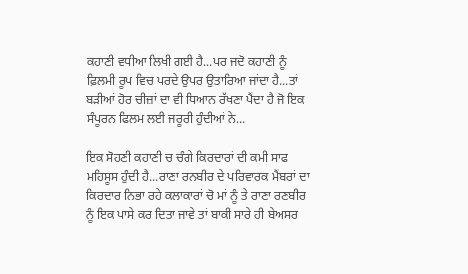ਕਹਾਣੀ ਵਧੀਆ ਲਿਖੀ ਗਈ ਹੈ...ਪਰ ਜਦੋ ਕਹਾਣੀ ਨੂੰ ਫ਼ਿਲਮੀ ਰੂਪ ਵਿਚ ਪਰਦੇ ਉਪਰ ਉਤਾਰਿਆ ਜਾਂਦਾ ਹੈ...ਤਾਂ ਬੜੀਆਂ ਹੋਰ ਚੀਜ਼ਾਂ ਦਾ ਵੀ ਧਿਆਨ ਰੱਖਣਾ ਪੈਂਦਾ ਹੈ ਜੋ ਇਕ ਸੰਪੂਰਨ ਫਿਲਮ ਲਈ ਜਰੂਰੀ ਹੁੰਦੀਆਂ ਨੇ...

ਇਕ ਸੋਹਣੀ ਕਹਾਣੀ ਚ ਚੰਗੇ ਕਿਰਦਾਰਾਂ ਦੀ ਕਮੀ ਸਾਫ ਮਹਿਸੂਸ ਹੁੰਦੀ ਹੈ...ਰਾਣਾ ਰਨਬੀਰ ਦੇ ਪਰਿਵਾਰਕ ਮੈਂਬਰਾਂ ਦਾ ਕਿਰਦਾਰ ਨਿਭਾ ਰਹੇ ਕਲਾਕਾਰਾਂ ਚੋ ਮਾਂ ਨੂੰ ਤੇ ਰਾਣਾ ਰਣਬੀਰ ਨੂੰ ਇਕ ਪਾਸੇ ਕਰ ਦਿਤਾ ਜਾਵੇ ਤਾਂ ਬਾਕੀ ਸਾਰੇ ਹੀ ਬੇਅਸਰ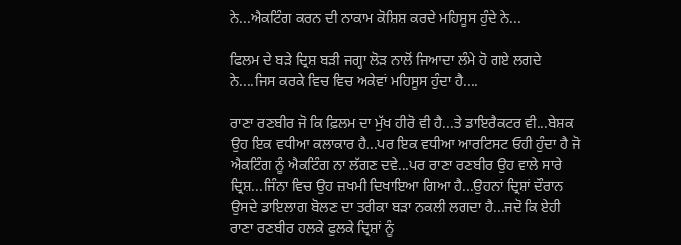ਨੇ...ਐਕਟਿੰਗ ਕਰਨ ਦੀ ਨਾਕਾਮ ਕੋਸ਼ਿਸ਼ ਕਰਦੇ ਮਹਿਸੂਸ ਹੁੰਦੇ ਨੇ...

ਫਿਲਮ ਦੇ ਬੜੇ ਦ੍ਰਿਸ਼ ਬੜੀ ਜਗ੍ਹਾ ਲੋੜ ਨਾਲੋਂ ਜਿਆਦਾ ਲੰਮੇ ਹੋ ਗਏ ਲਗਦੇ ਨੇ....ਜਿਸ ਕਰਕੇ ਵਿਚ ਵਿਚ ਅਕੇਵਾਂ ਮਹਿਸੂਸ ਹੁੰਦਾ ਹੈ....

ਰਾਣਾ ਰਣਬੀਰ ਜੋ ਕਿ ਫ਼ਿਲਮ ਦਾ ਮੁੱਖ ਹੀਰੋ ਵੀ ਹੈ...ਤੇ ਡਾਇਰੈਕਟਰ ਵੀ...ਬੇਸ਼ਕ ਉਹ ਇਕ ਵਧੀਆ ਕਲਾਕਾਰ ਹੈ...ਪਰ ਇਕ ਵਧੀਆ ਆਰਟਿਸਟ ਓਹੀ ਹੁੰਦਾ ਹੈ ਜੋ ਐਕਟਿੰਗ ਨੂੰ ਐਕਟਿੰਗ ਨਾ ਲੱਗਣ ਦਵੇ...ਪਰ ਰਾਣਾ ਰਣਬੀਰ ਉਹ ਵਾਲੇ ਸਾਰੇ ਦ੍ਰਿਸ਼...ਜਿੰਨਾ ਵਿਚ ਉਹ ਜ਼ਖਮੀ ਦਿਖਾਇਆ ਗਿਆ ਹੈ...ਉਹਨਾਂ ਦ੍ਰਿਸ਼ਾਂ ਦੌਰਾਨ ਉਸਦੇ ਡਾਇਲਾਗ ਬੋਲਣ ਦਾ ਤਰੀਕਾ ਬੜਾ ਨਕਲੀ ਲਗਦਾ ਹੈ...ਜਦੋ ਕਿ ਏਹੀ ਰਾਣਾ ਰਣਬੀਰ ਹਲਕੇ ਫੁਲਕੇ ਦ੍ਰਿਸ਼ਾਂ ਨੂੰ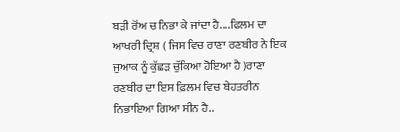ਬੜੀ ਰੋਂਅ ਚ ਨਿਭਾ ਕੇ ਜਾਂਦਾ ਹੈ....ਫਿਲਮ ਦਾ ਆਖਰੀ ਦ੍ਰਿਸ਼ ( ਜਿਸ ਵਿਚ ਰਾਣਾ ਰਣਬੀਰ ਨੇ ਇਕ ਜੁਆਕ ਨੂੰ ਕੁੱਛੜ ਚੁੱਕਿਆ ਹੋਇਆ ਹੈ )ਰਾਣਾ ਰਣਬੀਰ ਦਾ ਇਸ ਫ਼ਿਲਮ ਵਿਚ ਬੇਹਤਰੀਨ ਨਿਭਾਇਆ ਗਿਆ ਸੀਨ ਹੈ..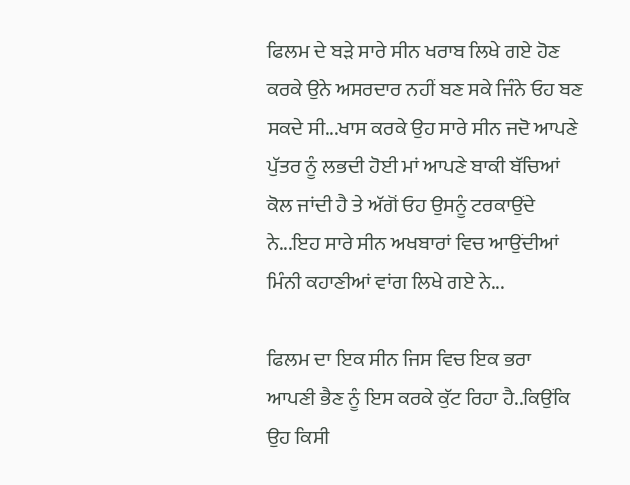ਫਿਲਮ ਦੇ ਬੜੇ ਸਾਰੇ ਸੀਨ ਖਰਾਬ ਲਿਖੇ ਗਏ ਹੋਣ ਕਰਕੇ ਉਨੇ ਅਸਰਦਾਰ ਨਹੀਂ ਬਣ ਸਕੇ ਜਿੰਨੇ ਓਹ ਬਣ ਸਕਦੇ ਸੀ...ਖਾਸ ਕਰਕੇ ਉਹ ਸਾਰੇ ਸੀਨ ਜਦੋ ਆਪਣੇ ਪੁੱਤਰ ਨੂੰ ਲਭਦੀ ਹੋਈ ਮਾਂ ਆਪਣੇ ਬਾਕੀ ਬੱਚਿਆਂ ਕੋਲ ਜਾਂਦੀ ਹੈ ਤੇ ਅੱਗੋਂ ਓਹ ਉਸਨੂੰ ਟਰਕਾਉਂਦੇ ਨੇ...ਇਹ ਸਾਰੇ ਸੀਨ ਅਖਬਾਰਾਂ ਵਿਚ ਆਉਂਦੀਆਂ ਮਿੰਨੀ ਕਹਾਣੀਆਂ ਵਾਂਗ ਲਿਖੇ ਗਏ ਨੇ...

ਫਿਲਮ ਦਾ ਇਕ ਸੀਨ ਜਿਸ ਵਿਚ ਇਕ ਭਰਾ ਆਪਣੀ ਭੈਣ ਨੂੰ ਇਸ ਕਰਕੇ ਕੁੱਟ ਰਿਹਾ ਹੈ..ਕਿਉਂਕਿ ਉਹ ਕਿਸੀ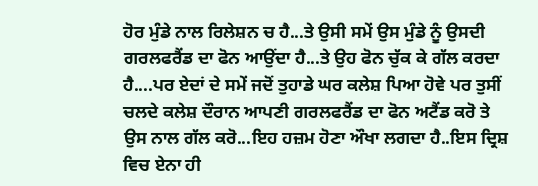ਹੋਰ ਮੁੰਡੇ ਨਾਲ ਰਿਲੇਸ਼ਨ ਚ ਹੈ...ਤੇ ਉਸੀ ਸਮੇਂ ਉਸ ਮੁੰਡੇ ਨੂੰ ਉਸਦੀ ਗਰਲਫਰੈਂਡ ਦਾ ਫੋਨ ਆਉਂਦਾ ਹੈ...ਤੇ ਉਹ ਫੋਨ ਚੁੱਕ ਕੇ ਗੱਲ ਕਰਦਾ ਹੈ....ਪਰ ਏਦਾਂ ਦੇ ਸਮੇਂ ਜਦੋਂ ਤੁਹਾਡੇ ਘਰ ਕਲੇਸ਼ ਪਿਆ ਹੋਵੇ ਪਰ ਤੁਸੀਂ ਚਲਦੇ ਕਲੇਸ਼ ਦੌਰਾਨ ਆਪਣੀ ਗਰਲਫਰੈਂਡ ਦਾ ਫੋਨ ਅਟੈਂਡ ਕਰੋ ਤੇ ਉਸ ਨਾਲ ਗੱਲ ਕਰੋ...ਇਹ ਹਜ਼ਮ ਹੋਣਾ ਔਖਾ ਲਗਦਾ ਹੈ..ਇਸ ਦ੍ਰਿਸ਼ ਵਿਚ ਏਨਾ ਹੀ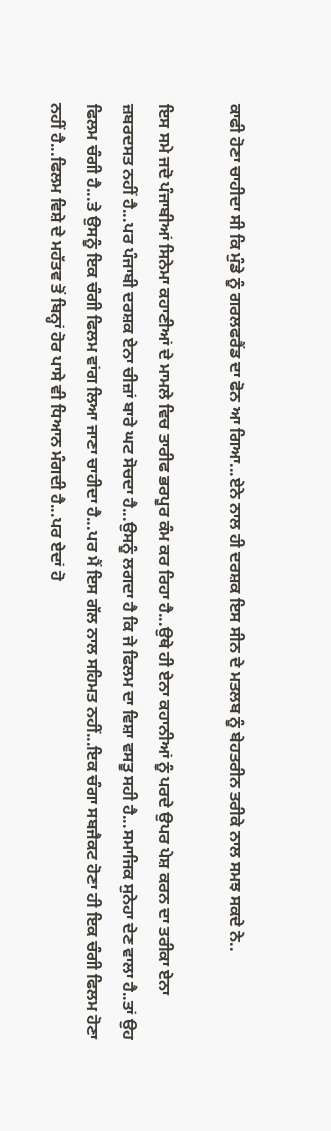ਕਾਫੀ ਹੋਣਾ ਚਾਹੀਦਾ ਸੀ ਕਿ ਮੁੰਡੇ ਨੂੰ ਗਰਲਫਰੈਂਡ ਦਾ ਫੋਨ ਆ ਗਿਆ...ਏਨੇ ਨਾਲ ਹੀ ਦਰਸ਼ਕ ਇਸ ਸੀਨ ਦੇ ਮਤਲਬ ਨੂੰ ਬੇਹਤਰੀਨ ਤਰੀਕੇ ਨਾਲ ਸਮਝ ਸਕਦੇ ਨੇ..

ਇਸ ਸਮੇ ਜਦੋ ਪੰਜਾਬੀਆਂ ਸਿਨੇਮਾ ਕਹਾਣੀਆਂ ਦੇ ਮਾਮਲੇ ਵਿਚ ਤਾਰੀਫ ਭਰਪੂਰ ਕੰਮ ਕਰ ਰਿਹਾ ਹੈ...ਉਥੇ ਹੀ ਏਨਾ ਕਹਾਨੀਆਂ ਨੂੰ ਪਰਦੇ ਉਪਰ ਪੇਸ਼ ਕਰਨ ਦਾ ਤਰੀਕਾ ਏਨਾ ਜ਼ਬਰਦਸਤ ਨਹੀਂ ਹੈ...ਪਰ ਪੰਜਾਬੀ ਦਰਸ਼ਕ ਏਨਾ ਚੀਜ਼ਾਂ ਬਾਰੇ ਘਟ ਸੋਚਦਾ ਹੈ...ਉਸਨੂੰ ਲਗਦਾ ਹੈ ਕਿ ਜੇ ਫਿਲਮ ਦਾ ਵਿਸ਼ਾ ਵਸਤੂ ਸਹੀ ਹੈ...ਸਮਾਜਿਕ ਸੁਨੇਹਾ ਦੇਣ ਵਾਲਾ ਹੈ..ਤਾਂ ਉਹ ਫਿਲਮ ਚੰਗੀ ਹੈ...ਤੇ ਉਸਨੂੰ ਇਕ ਚੰਗੀ ਫਿਲਮ ਵਾਂਗ ਲਿਆ ਜਾਣਾ ਚਾਹੀਦਾ ਹੈ...ਪਰ ਮੈਂ ਇਸ ਗੱਲ ਨਾਲ ਸਹਿਮਤ ਨਹੀਂ...ਇਕ ਚੰਗਾ ਸਬਜੈਕਟ ਹੋਣਾ ਹੀ ਇਕ ਚੰਗੀ ਫਿਲਮ ਹੋਣਾ ਨਹੀਂ ਹੈ...ਫਿਲਮ ਵਿਸ਼ੇ ਦੇ ਮਹੱਤਵ ਤੋਂ ਬਿਨ੍ਹਾਂ ਹੋਰ ਪਾਸੇ ਵੀ ਧਿਆਨ ਮੰਗਦੀ ਹੈ...ਪਰ ਏਦਾਂ ਹੋ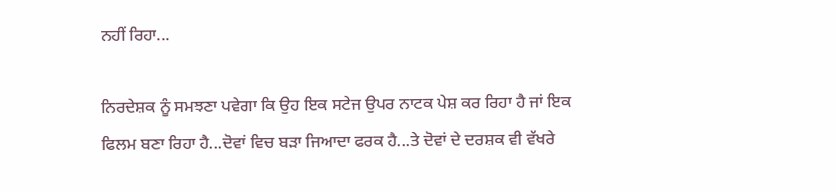ਨਹੀਂ ਰਿਹਾ...

ਨਿਰਦੇਸ਼ਕ ਨੂੰ ਸਮਝਣਾ ਪਵੇਗਾ ਕਿ ਉਹ ਇਕ ਸਟੇਜ ਉਪਰ ਨਾਟਕ ਪੇਸ਼ ਕਰ ਰਿਹਾ ਹੈ ਜਾਂ ਇਕ ਫਿਲਮ ਬਣਾ ਰਿਹਾ ਹੈ...ਦੋਵਾਂ ਵਿਚ ਬੜਾ ਜਿਆਦਾ ਫਰਕ ਹੈ...ਤੇ ਦੋਵਾਂ ਦੇ ਦਰਸ਼ਕ ਵੀ ਵੱਖਰੇ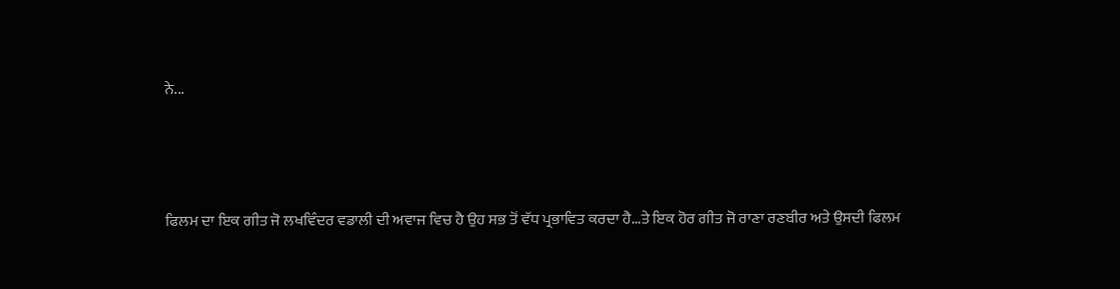ਨੇ...




ਫਿਲਮ ਦਾ ਇਕ ਗੀਤ ਜੋ ਲਖਵਿੰਦਰ ਵਡਾਲੀ ਦੀ ਅਵਾਜ ਵਿਚ ਹੈ ਉਹ ਸਭ ਤੋਂ ਵੱਧ ਪ੍ਰਭਾਵਿਤ ਕਰਦਾ ਹੈ...ਤੇ ਇਕ ਹੋਰ ਗੀਤ ਜੋ ਰਾਣਾ ਰਣਬੀਰ ਅਤੇ ਉਸਦੀ ਫਿਲਮ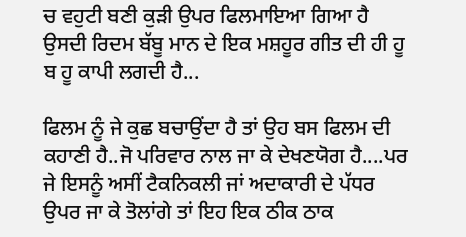ਚ ਵਹੁਟੀ ਬਣੀ ਕੁੜੀ ਉਪਰ ਫਿਲਮਾਇਆ ਗਿਆ ਹੈ ਉਸਦੀ ਰਿਦਮ ਬੱਬੂ ਮਾਨ ਦੇ ਇਕ ਮਸ਼ਹੂਰ ਗੀਤ ਦੀ ਹੀ ਹੂ ਬ ਹੂ ਕਾਪੀ ਲਗਦੀ ਹੈ...

ਫਿਲਮ ਨੂੰ ਜੇ ਕੁਛ ਬਚਾਉਂਦਾ ਹੈ ਤਾਂ ਉਹ ਬਸ ਫਿਲਮ ਦੀ ਕਹਾਣੀ ਹੈ..ਜੋ ਪਰਿਵਾਰ ਨਾਲ ਜਾ ਕੇ ਦੇਖਣਯੋਗ ਹੈ....ਪਰ ਜੇ ਇਸਨੂੰ ਅਸੀਂ ਟੈਕਨਿਕਲੀ ਜਾਂ ਅਦਾਕਾਰੀ ਦੇ ਪੱਧਰ ਉਪਰ ਜਾ ਕੇ ਤੋਲਾਂਗੇ ਤਾਂ ਇਹ ਇਕ ਠੀਕ ਠਾਕ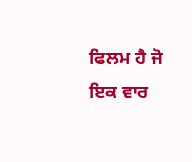ਫਿਲਮ ਹੈ ਜੋ ਇਕ ਵਾਰ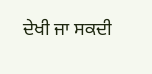ਦੇਖੀ ਜਾ ਸਕਦੀ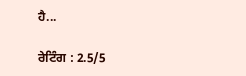ਹੈ...

ਰੇਟਿੰਗ : 2.5/5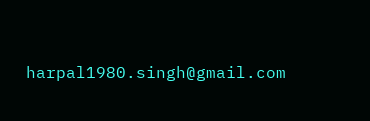harpal1980.singh@gmail.com